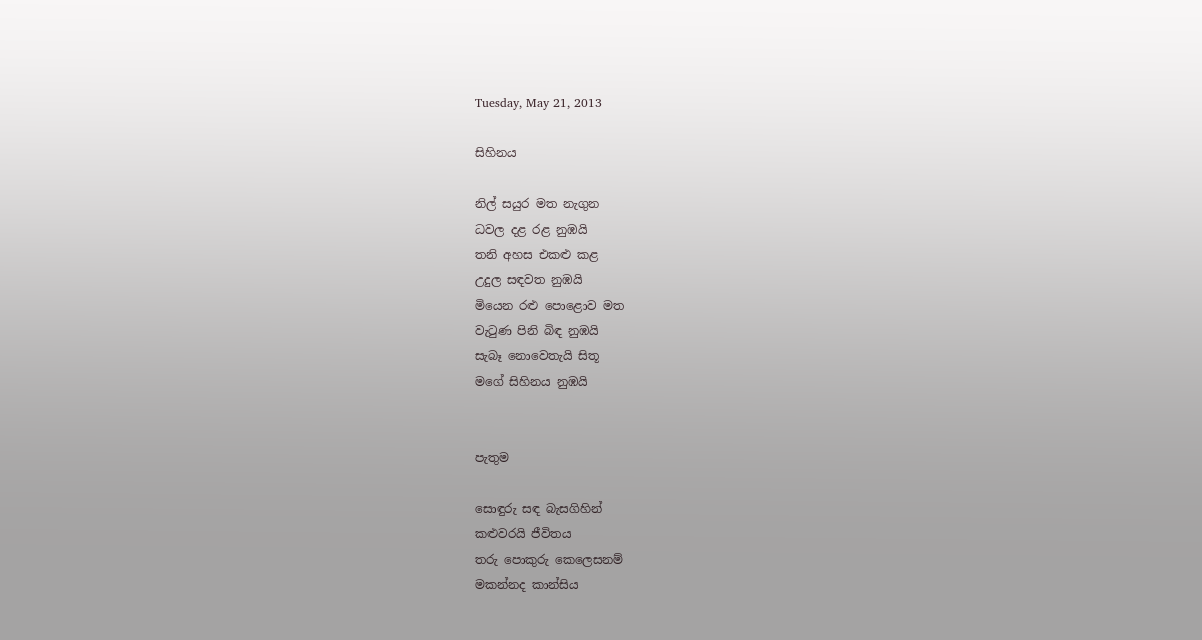Tuesday, May 21, 2013

සිහිනය

නිල් සයුර මත නැගුන
ධවල දළ රළ නුඹයි
තනි අහස එකළු කළ
උදුල සඳවත නුඹයි
මියෙන රළු පොළොව මත
වැටුණ පිනි බිඳ නුඹයි
සැබෑ නොවෙතැයි සිතූ
මගේ සිහිනය නුඹයි


පැතුම

සොඳුරු සඳ බැසගිහින්
කළුවරයි ජීවිතය
තරු පොකුරු කෙලෙසනම්
මකන්නද කාන්සිය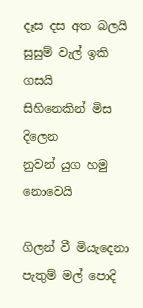දෑස දස අත බලයි
සුසුම් වැල් ඉකි ගසයි
සිහිනෙකින් මිස දිලෙන
නුවන් යුග හමු නොවෙයි

ගිලන් වී මියැදෙනා
පැතුම් මල් පොදි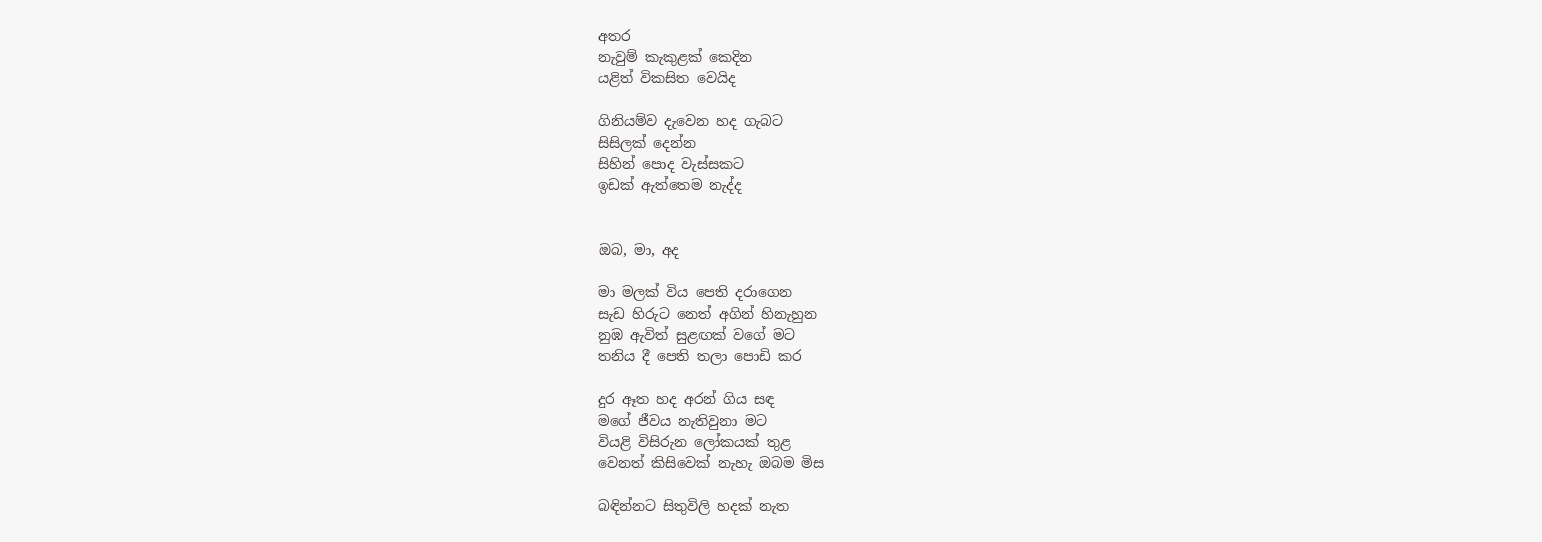අතර
නැවුම් කැකුළක් කෙදින
යළිත් විකසිත වෙයිද

ගිනියම්ව දැවෙන හද ගැබට
සිසිලක් දෙන්න
සිහින් පොද වැස්සකට
ඉඩක් ඇත්තෙම නැද්ද


ඔබ, මා, අද

මා මලක් විය පෙති දරාගෙන
සැඩ හිරුට නෙත් අගින් හිනැහුන
නුඹ ඇවිත් සුළඟක් වගේ මට
තනිය දී පෙති තලා පොඩි කර

දුර ඈත හද අරන් ගිය සඳ
මගේ ජීවය නැතිවුනා මට
වියළි විසිරුන ලෝකයක් තුළ
වෙනත් කිසිවෙක් නැහැ ඔබම මිස

බඳින්නට සිතුවිලි හදක් නැත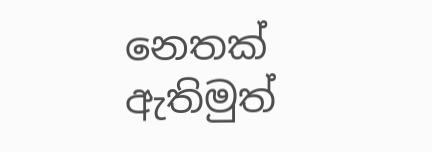නෙතක් ඇතිමුත්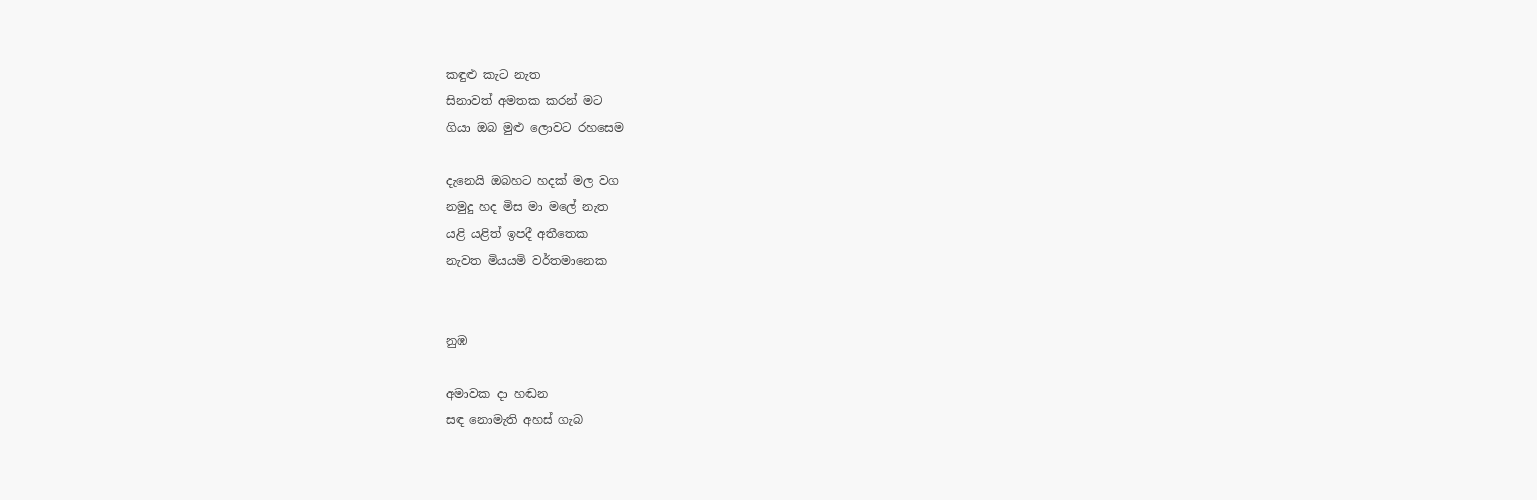කඳුළු කැට නැත
සිනාවත් අමතක කරන් මට
ගියා ඔබ මුළු ලොවට රහසෙම

දැනෙයි ඔබහට හදක් මල වග
නමුදු හද මිස මා මලේ නැත
යළි යළිත් ඉපදී අතීතෙක
නැවත මියයමි වර්තමානෙක


නුඹ

අමාවක දා හඬන
සඳ නොමැති අහස් ගැබ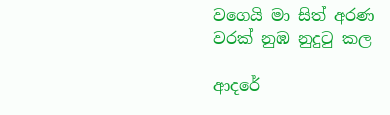වගෙයි මා සිත් අරණ
වරක් නුඹ නුදුටු කල

ආදරේ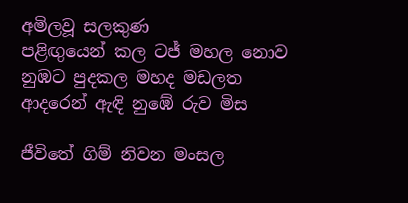අමිලවූ සලකුණ
පළිඟුයෙන් කල ටජ් මහල නොව
නුඹට පුදකල මහද මඩලත
ආදරෙන් ඇඳි නුඹේ රුව මිස

ජීවිතේ ගිම් නිවන මංසල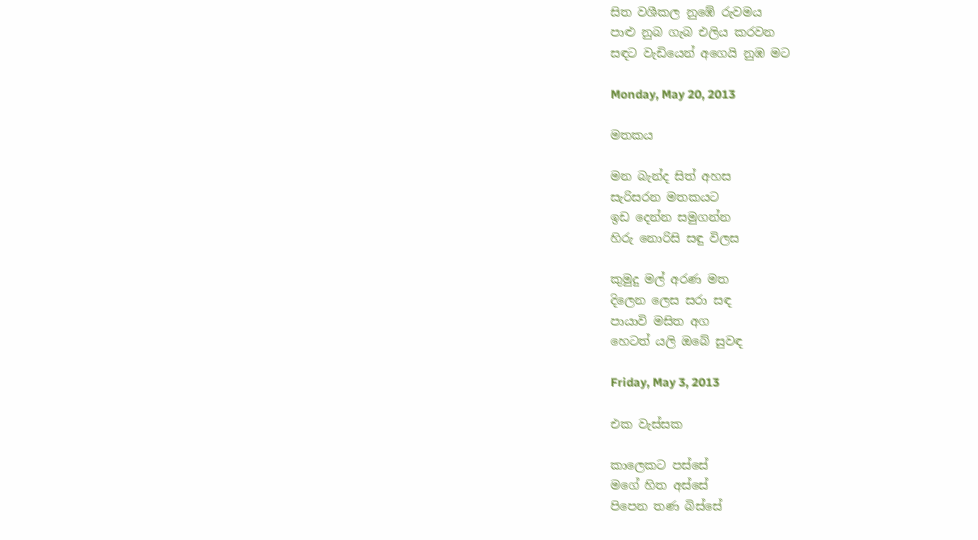සිත වශීකල නුඹේ රුවමය
පාළු නුබ ගැබ එලිය කරවන
සඳට වැඩියෙන් අගෙයි නුඹ මට

Monday, May 20, 2013

මතකය

මන බැන්ද සිත් අහස
සැරිසරන මතකයට
ඉඩ දෙන්න සමුගන්න
හිරු නොරිසි සඳු විලස

කුමුදු මල් අරණ මත
දිලෙන ලෙස සරා සඳ
පායාවි මසිත අග
හෙටත් යලි ඔබේ සුවඳ

Friday, May 3, 2013

එක වැස්සක

කාලෙකට පස්සේ
මගේ හිත අස්සේ
පිපෙන තණ බිස්සේ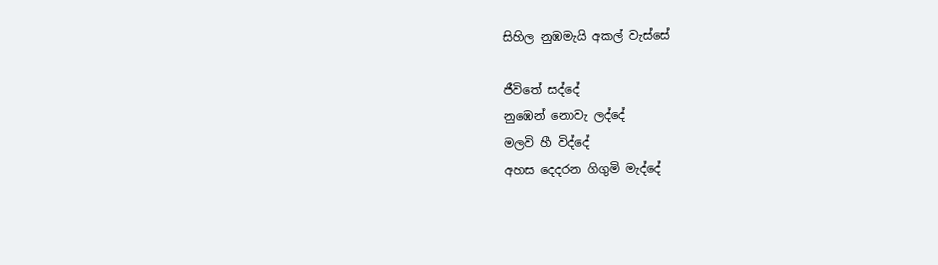සිහිල නුඹමැයි අකල් වැස්සේ

ජීවිතේ සද්දේ
නුඹෙන් නොවැ ලද්දේ
මලවි හී විද්දේ
අහස දෙදරන ගිගුමි මැද්දේ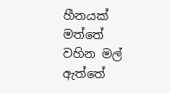හීනයක් මත්තේ
වහින මල් ඇත්තේ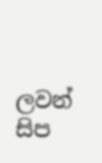ලවන් සිප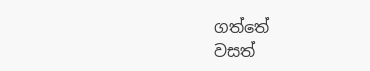ගත්තේ
වසත්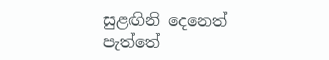සුළඟිනි දෙනෙත් පැත්තේ